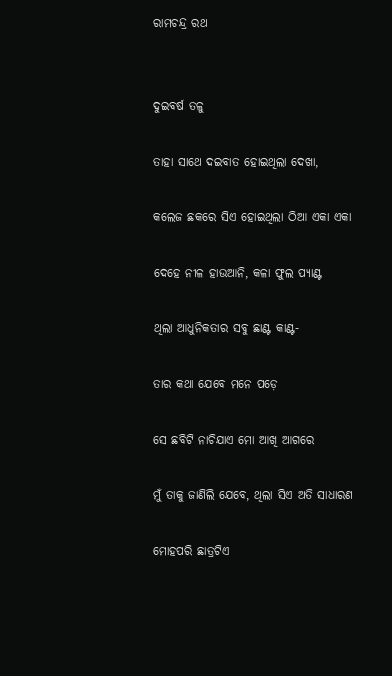ରାମଚନ୍ଦ୍ର ରଥ


ଦୁଇବର୍ଷ ତଳୁ

ତାହା ସାଥେ ଦଇବାତ ହୋଇଥିଲା ଦେଖା,

କଲେଜ ଛକରେ ସିଏ ହୋଇଥିଲା ଠିଆ ଏକା ଏକା

ଦେହେ ନୀଳ ହାଉଆନି, କଳା ଫୁଲ ପ୍ୟାଣ୍ଟ

ଥିଲା ଆଧୁନିକତାର ସବୁ ଛାଣ୍ଟ କାଣ୍ଟ-

ତାର କଥା ଯେବେ ମନେ ପଡ଼େ

ସେ ଛବିଟି ନାଚିଯାଏ ମୋ ଆଖି ଆଗରେ

ମୁଁ ତାକୁ ଜାଣିଲି ଯେବେ, ଥିଲା ସିଏ ଅତି ସାଧାରଣ

ମୋହପରି ଛାତ୍ରଟିଏ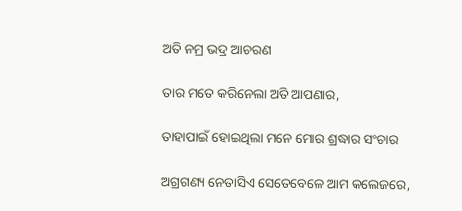ଅତି ନମ୍ର ଭଦ୍ର ଆଚରଣ

ତାର ମତେ କରିନେଲା ଅତି ଆପଣାର,

ତାହାପାଇଁ ହୋଇଥିଲା ମନେ ମୋର ଶ୍ରଦ୍ଧାର ସଂଚାର

ଅଗ୍ରଗଣ୍ୟ ନେତାସିଏ ସେତେବେଳେ ଆମ କଲେଜରେ,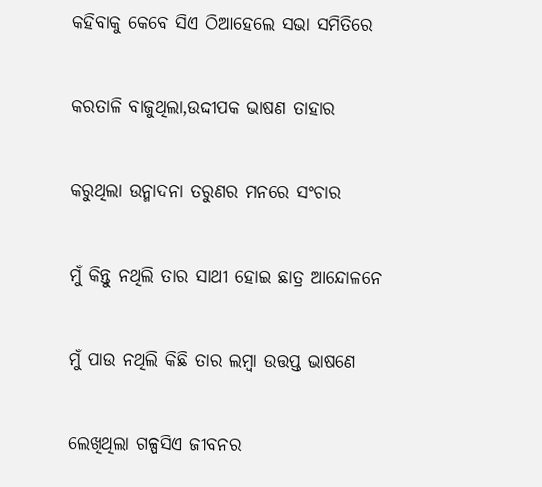କହିବାକୁ କେବେ ସିଏ ଠିଆହେଲେ ସଭା ସମିତିରେ

କରତାଳି ବାଜୁଥିଲା,ଉଦ୍ଦୀପକ ଭାଷଣ ତାହାର

କରୁଥିଲା ଉନ୍ମାଦନା ତରୁଣର ମନରେ ସଂଚାର

ମୁଁ କିନ୍ତୁ ନଥିଲି ତାର ସାଥୀ ହୋଇ ଛାତ୍ର ଆନ୍ଦୋଳନେ

ମୁଁ ପାଉ ନଥିଲି କିଛି ତାର ଲମ୍ବା ଉତ୍ତପ୍ତ ଭାଷଣେ

ଲେଖିଥିଲା ଗଳ୍ପସିଏ ଜୀବନର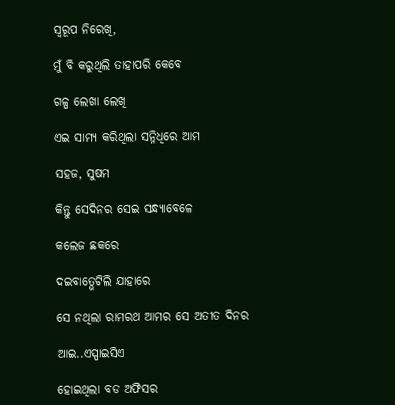ସ୍ବରୂପ ନିରେଖି,

ମୁଁ ବି କରୁଥିଲି ତାହାପରି କେବେ

ଗଳ୍ପ ଲେଖା ଲେଖି

ଏଇ ସାମ୍ୟ କରିଥିଲା ସନ୍ନିଧିରେ ଆମ

ସହଜ, ସୁଷମ

କିନ୍ତୁ ସେଦିନର ସେଇ ସନ୍ଧ୍ୟାବେଳେ

କଲେଜ ଛକରେ

ଦଇବାତ୍ଭେଟିଲି ଯାହାରେ

ସେ ନଥିଲା ରାମରଥ ଆମର ସେ ଅତୀତ ଦିନର

ଆଇ..ଏସ୍ପାଇସିଏ

ହୋଇଥିଲା ବଡ ଅଫିସର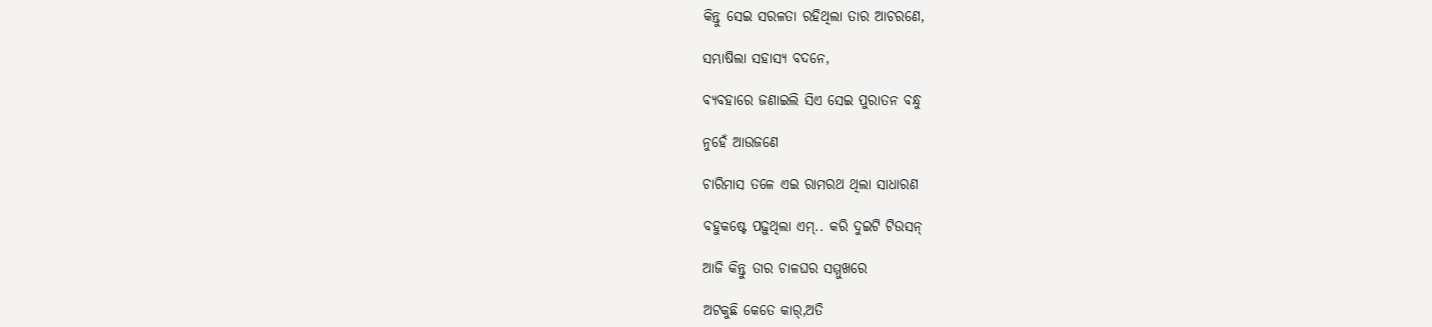କିନ୍ତୁ ସେଇ ସରଳତା ରହିଥିଲା ତାର ଆଚରଣେ,

ସମ୍ଭାଷିଲା ସହାସ୍ୟ ବଦନେ,

ବ୍ୟବହାରେ ଜଣାଇଲି ସିଏ ସେଇ ପୁରାତନ ବନ୍ଧୁ

ନୁହେଁ ଆଉଜଣେ

ଚାରିମାସ ତଳେ ଏଇ ରାମରଥ ଥିଲା ସାଧାରଣ

ବହୁକଷ୍ଟେ ପଢ଼ୁଥିଲା ଏମ୍‌.. କରି ଦୁଇଟି ଟିଉସନ୍

ଆଜି କିନ୍ତୁ ତାର ଚାଳଘର ସମ୍ମୁଖରେ

ଅଟକୁଛି କେତେ କାର୍,ଅତି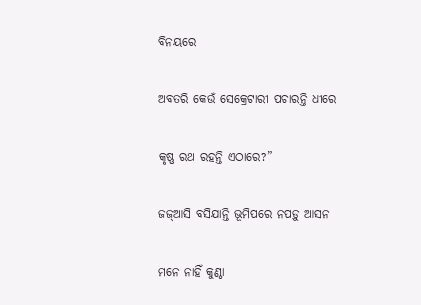ବିନୟରେ

ଅବତରି କେଉଁ ସେକ୍ରେଟାରୀ ପଚାରନ୍ତି ଧୀରେ

କୃଷ୍ଣ ରଥ ରହନ୍ତି ଏଠାରେ?”

ଜଜ୍ଆସି ବସିଯାନ୍ତି ଭୂମିପରେ ନପଡ଼ୁ ଆସନ

ମନେ ନାହିଁ କୁଣ୍ଠା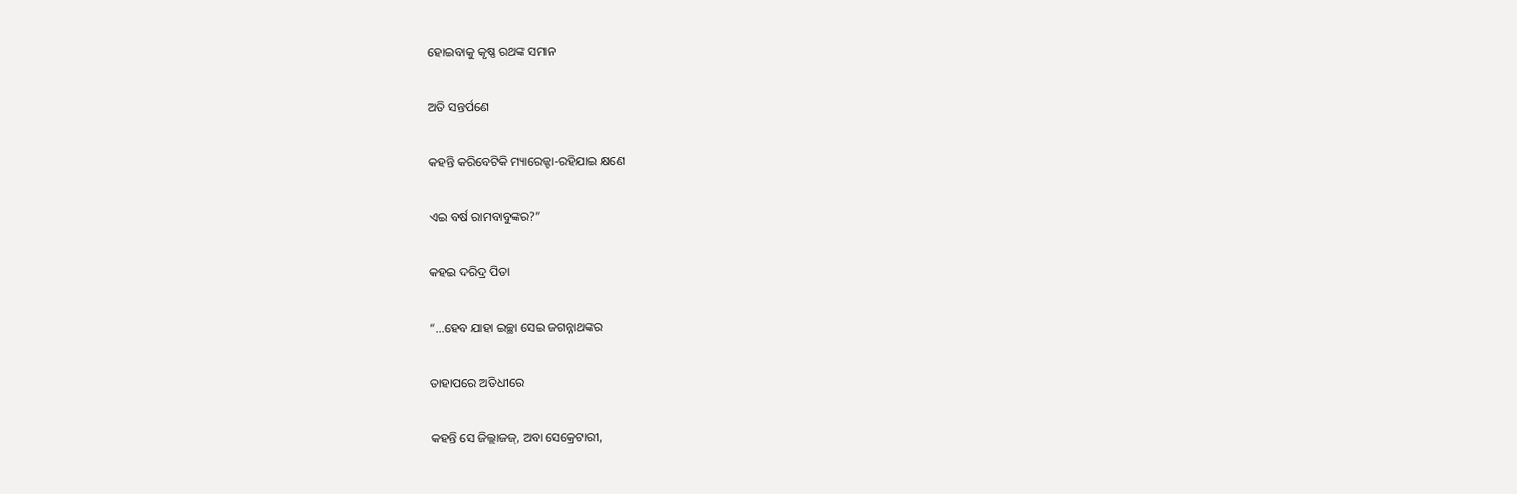ହୋଇବାକୁ କୃଷ୍ଣ ରଥଙ୍କ ସମାନ

ଅତି ସନ୍ତର୍ପଣେ

କହନ୍ତି କରିବେଟିକି ମ୍ୟାରେଜ୍ଟା-ରହିଯାଇ କ୍ଷଣେ

ଏଇ ବର୍ଷ ରାମବାବୁଙ୍କର?”

କହଇ ଦରିଦ୍ର ପିତା

“…ହେବ ଯାହା ଇଚ୍ଛା ସେଇ ଜଗନ୍ନାଥଙ୍କର

ତାହାପରେ ଅତିଧୀରେ

କହନ୍ତି ସେ ଜିଲ୍ଲାଜଜ୍‌, ଅବା ସେକ୍ରେଟାରୀ,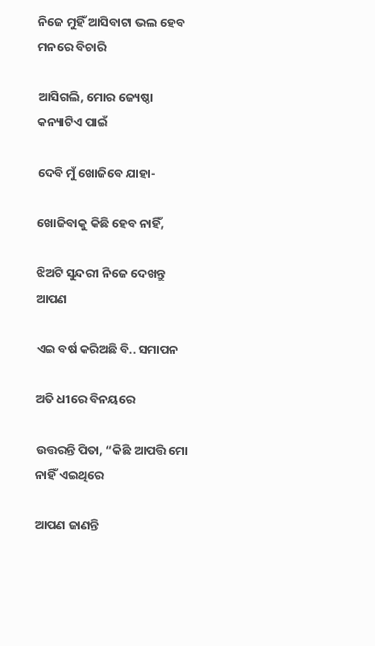ନିଜେ ମୁହିଁ ଆସିବାଟା ଭଲ ହେବ ମନରେ ବିଚାରି

ଆସିଗଲି, ମୋର ଜ୍ୟେଷ୍ଠା କନ୍ୟାଟିଏ ପାଇଁ

ଦେବି ମୁଁ ଖୋଜିବେ ଯାହା-

ଖୋଜିବାକୁ କିଛି ହେବ ନାହିଁ,

ଝିଅଟି ସୁନ୍ଦରୀ ନିଜେ ଦେଖନ୍ତୁ ଆପଣ

ଏଇ ବର୍ଷ କରିଅଛି ବି.. ସମାପନ

ଅତି ଧୀରେ ବିନୟରେ

ଉତ୍ତରନ୍ତି ପିତା, “କିଛି ଆପତ୍ତି ମୋ ନାହିଁ ଏଇଥିରେ

ଆପଣ ଜାଣନ୍ତି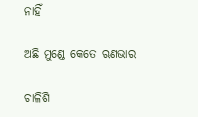ନାହିଁ

ଅଛି ମୁଣ୍ଡେ କେତେ ଋଣଭାର

ଚାଳିଶି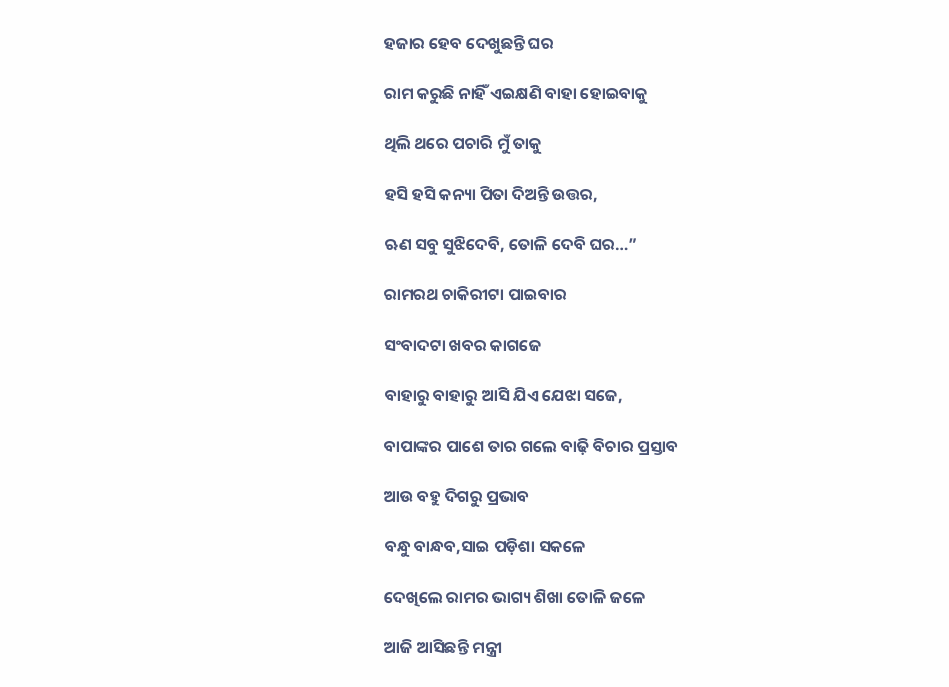ହଜାର ହେବ ଦେଖୁଛନ୍ତି ଘର

ରାମ କରୁଛି ନାହିଁ ଏଇକ୍ଷଣି ବାହା ହୋଇବାକୁ

ଥିଲି ଥରେ ପଚାରି ମୁଁ ତାକୁ

ହସି ହସି କନ୍ୟା ପିତା ଦିଅନ୍ତି ଉତ୍ତର,

ଋଣ ସବୁ ସୁଝିଦେବି, ତୋଳି ଦେବି ଘର…”

ରାମରଥ ଚାକିରୀଟା ପାଇବାର

ସଂବାଦଟା ଖବର କାଗଜେ

ବାହାରୁ ବାହାରୁ ଆସି ଯିଏ ଯେଝା ସଜେ,

ବାପାଙ୍କର ପାଶେ ତାର ଗଲେ ବାଢ଼ି ବିଚାର ପ୍ରସ୍ତାବ

ଆଉ ବହୁ ଦିଗରୁ ପ୍ରଭାବ

ବନ୍ଧୁ ବାନ୍ଧବ,ସାଇ ପଡ଼ିଶା ସକଳେ

ଦେଖିଲେ ରାମର ଭାଗ୍ୟ ଶିଖା ତୋଳି ଜଳେ

ଆଜି ଆସିଛନ୍ତି ମନ୍ତ୍ରୀ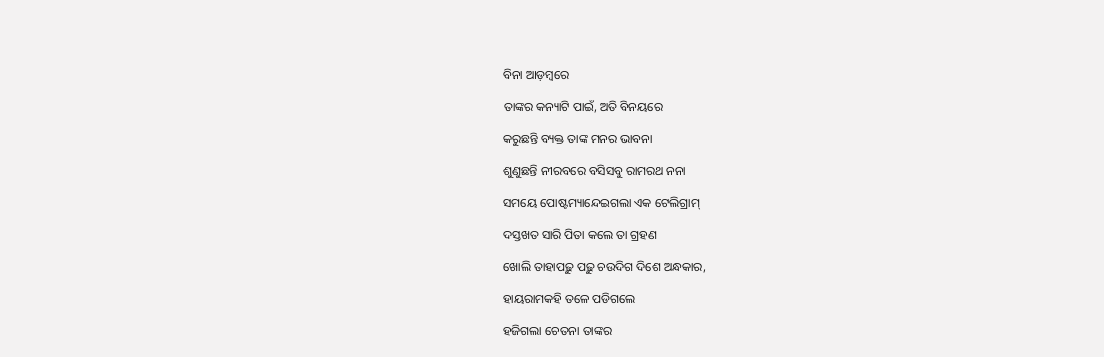ବିନା ଆଡ଼ମ୍ବରେ

ତାଙ୍କର କନ୍ୟାଟି ପାଇଁ, ଅତି ବିନୟରେ

କରୁଛନ୍ତି ବ୍ୟକ୍ତ ତାଙ୍କ ମନର ଭାବନା

ଶୁଣୁଛନ୍ତି ନୀରବରେ ବସିସବୁ ରାମରଥ ନନା

ସମୟେ ପୋଷ୍ଟମ୍ୟାନ୍ଦେଇଗଲା ଏକ ଟେଲିଗ୍ରାମ୍

ଦସ୍ତଖତ ସାରି ପିତା କଲେ ତା ଗ୍ରହଣ

ଖୋଲି ତାହାପଢ଼ୁ ପଢ଼ୁ ଚଉଦିଗ ଦିଶେ ଅନ୍ଧକାର,

ହାୟରାମକହି ତଳେ ପଡିଗଲେ

ହଜିଗଲା ଚେତନା ତାଙ୍କର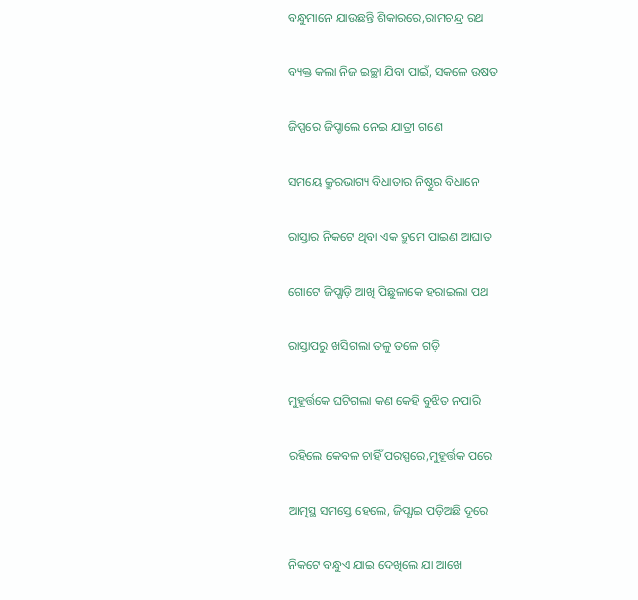ବନ୍ଧୁମାନେ ଯାଉଛନ୍ତି ଶିକାରରେ,ରାମଚନ୍ଦ୍ର ରଥ

ବ୍ୟକ୍ତ କଲା ନିଜ ଇଚ୍ଛା ଯିବା ପାଇଁ, ସକଳେ ଉଷତ

ଜିପ୍ପରେ ଜିପ୍ଚାଲେ ନେଇ ଯାତ୍ରୀ ଗଣେ

ସମୟେ କ୍ରୁରଭାଗ୍ୟ ବିଧାତାର ନିଷ୍ଠୁର ବିଧାନେ

ରାସ୍ତାର ନିକଟେ ଥିବା ଏକ ଦ୍ରୁମେ ପାଇଣ ଆଘାତ

ଗୋଟେ ଜିପ୍ଗାଡ଼ି ଆଖି ପିଛୁଳାକେ ହରାଇଲା ପଥ

ରାସ୍ତାପରୁ ଖସିଗଲା ତଳୁ ତଳେ ଗଡ଼ି

ମୁହୂର୍ତ୍ତକେ ଘଟିଗଲା କଣ କେହି ବୁଝିତ ନପାରି

ରହିଲେ କେବଳ ଚାହିଁ ପରସ୍ପରେ,ମୁହୂର୍ତ୍ତକ ପରେ

ଆତ୍ମସ୍ଥ ସମସ୍ତେ ହେଲେ, ଜିପ୍ଯାଇ ପଡ଼ିଅଛି ଦୂରେ

ନିକଟେ ବନ୍ଧୁଏ ଯାଇ ଦେଖିଲେ ଯା ଆଖେ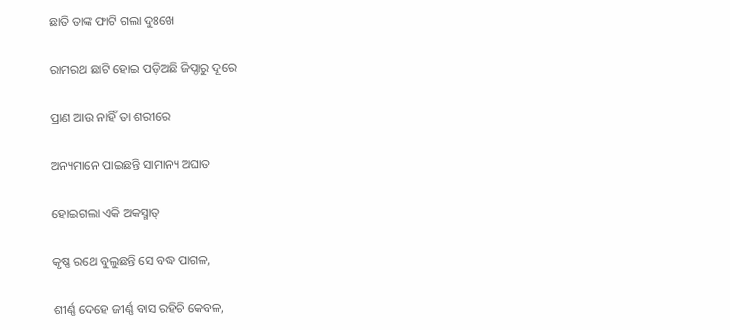ଛାତି ତାଙ୍କ ଫାଟି ଗଲା ଦୁଃଖେ

ରାମରଥ ଛାଟି ହୋଇ ପଡ଼ିଅଛି ଜିପ୍ଠାରୁ ଦୂରେ

ପ୍ରାଣ ଆଉ ନାହିଁ ତା ଶରୀରେ

ଅନ୍ୟମାନେ ପାଇଛନ୍ତି ସାମାନ୍ୟ ଅଘାତ

ହୋଇଗଲା ଏକି ଅକସ୍ମାତ୍

କୃଷ୍ଣ ରଥେ ବୁଲୁଛନ୍ତି ସେ ବଦ୍ଧ ପାଗଳ,

ଶୀର୍ଣ୍ଣ ଦେହେ ଜୀର୍ଣ୍ଣ ବାସ ରହିଚି କେବଳ,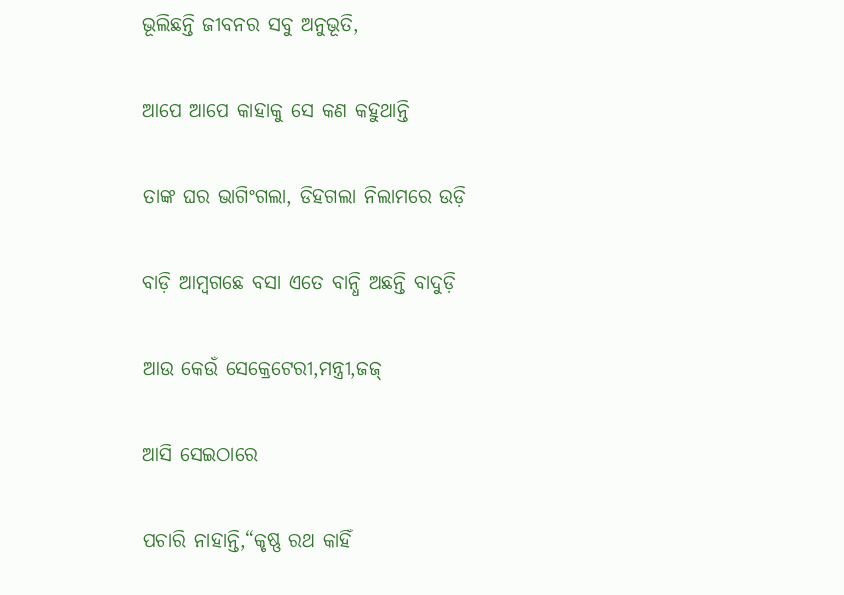ଭୂଲିଛନ୍ତି ଜୀବନର ସବୁ ଅନୁଭୂତି,

ଆପେ ଆପେ କାହାକୁ ସେ କଣ କହୁଥାନ୍ତି

ତାଙ୍କ ଘର ଭାଗିଂଗଲା, ଡିହଗଲା ନିଲାମରେ ଉଡ଼ି

ବାଡ଼ି ଆମ୍ବଗଛେ ବସା ଏତେ ବାନ୍ଧି ଅଛନ୍ତି ବାଦୁଡ଼ି

ଆଉ କେଉଁ ସେକ୍ରେଟେରୀ,ମନ୍ତ୍ରୀ,ଜଜ୍

ଆସି ସେଇଠାରେ

ପଚାରି ନାହାନ୍ତି,“କୃଷ୍ଣ ରଥ କାହିଁ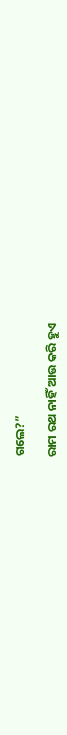ଗଲେ?”

ରାମ ରଥ ନାହିଁ ଆଉ କରି ହୁଏ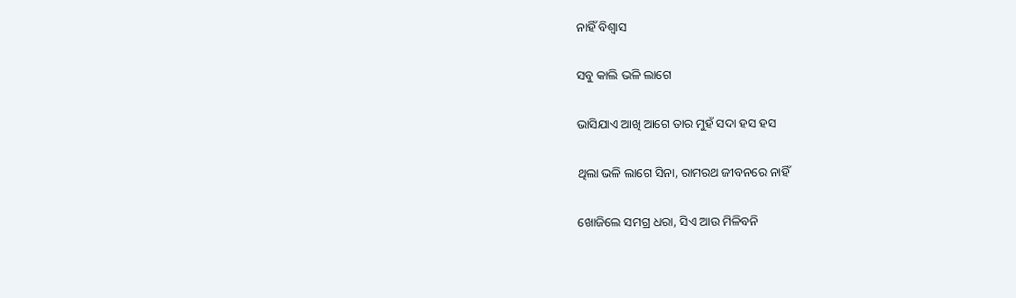ନାହିଁ ବିଶ୍ବାସ

ସବୁ କାଲି ଭଳି ଲାଗେ

ଭାସିଯାଏ ଆଖି ଆଗେ ତାର ମୁହଁ ସଦା ହସ ହସ

ଥିଲା ଭଳି ଲାଗେ ସିନା, ରାମରଥ ଜୀବନରେ ନାହିଁ

ଖୋଜିଲେ ସମଗ୍ର ଧରା, ସିଏ ଆଉ ମିଳିବନି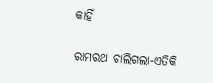କାହିଁ

ରାମରଥ ଚାଲିଗଲା-ଏତିକି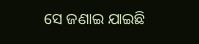ସେ ଜଣାଇ ଯାଇଛି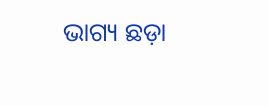ଭାଗ୍ୟ ଛଡ଼ା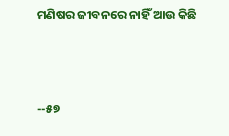ମଣିଷର ଜୀବନରେ ନାହିଁ ଆଉ କିଛି



--୫୭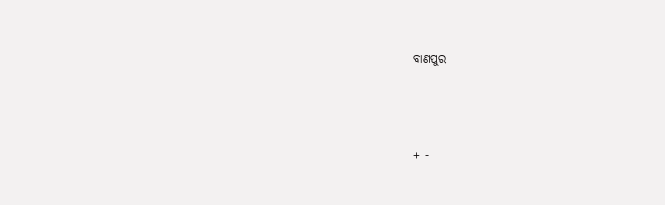ବାଣପୁର




+ -